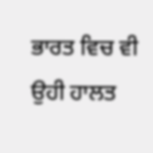ਭਾਰਤ ਵਿਚ ਵੀ ਉਹੀ ਹਾਲਤ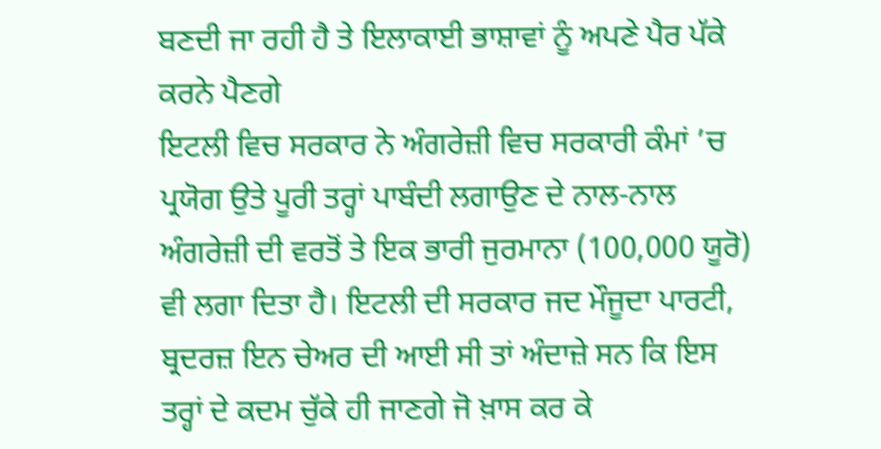ਬਣਦੀ ਜਾ ਰਹੀ ਹੈ ਤੇ ਇਲਾਕਾਈ ਭਾਸ਼ਾਵਾਂ ਨੂੰ ਅਪਣੇ ਪੈਰ ਪੱਕੇ ਕਰਨੇ ਪੈਣਗੇ
ਇਟਲੀ ਵਿਚ ਸਰਕਾਰ ਨੇ ਅੰਗਰੇਜ਼ੀ ਵਿਚ ਸਰਕਾਰੀ ਕੰਮਾਂ ’ਚ ਪ੍ਰਯੋਗ ਉਤੇ ਪੂਰੀ ਤਰ੍ਹਾਂ ਪਾਬੰਦੀ ਲਗਾਉਣ ਦੇ ਨਾਲ-ਨਾਲ ਅੰਗਰੇਜ਼ੀ ਦੀ ਵਰਤੋਂ ਤੇ ਇਕ ਭਾਰੀ ਜੁਰਮਾਨਾ (100,000 ਯੂਰੋ) ਵੀ ਲਗਾ ਦਿਤਾ ਹੈ। ਇਟਲੀ ਦੀ ਸਰਕਾਰ ਜਦ ਮੌਜੂਦਾ ਪਾਰਟੀ, ਬ੍ਰਦਰਜ਼ ਇਨ ਚੇਅਰ ਦੀ ਆਈ ਸੀ ਤਾਂ ਅੰਦਾਜ਼ੇ ਸਨ ਕਿ ਇਸ ਤਰ੍ਹਾਂ ਦੇ ਕਦਮ ਚੁੱਕੇ ਹੀ ਜਾਣਗੇ ਜੋ ਖ਼ਾਸ ਕਰ ਕੇ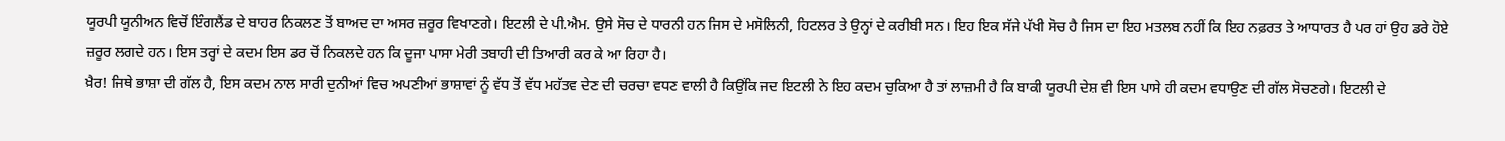ਯੂਰਪੀ ਯੂਨੀਅਨ ਵਿਚੋਂ ਇੰਗਲੈਂਡ ਦੇ ਬਾਹਰ ਨਿਕਲਣ ਤੋਂ ਬਾਅਦ ਦਾ ਅਸਰ ਜ਼ਰੂਰ ਵਿਖਾਣਗੇ। ਇਟਲੀ ਦੇ ਪੀ.ਐਮ. ਉਸੇ ਸੋਚ ਦੇ ਧਾਰਨੀ ਹਨ ਜਿਸ ਦੇ ਮਸੋਲਿਨੀ, ਹਿਟਲਰ ਤੇ ਉਨ੍ਹਾਂ ਦੇ ਕਰੀਬੀ ਸਨ। ਇਹ ਇਕ ਸੱਜੇ ਪੱਖੀ ਸੋਚ ਹੈ ਜਿਸ ਦਾ ਇਹ ਮਤਲਬ ਨਹੀਂ ਕਿ ਇਹ ਨਫ਼ਰਤ ਤੇ ਆਧਾਰਤ ਹੈ ਪਰ ਹਾਂ ਉਹ ਡਰੇ ਹੋਏ ਜ਼ਰੂਰ ਲਗਦੇ ਹਨ। ਇਸ ਤਰ੍ਹਾਂ ਦੇ ਕਦਮ ਇਸ ਡਰ ਚੋਂ ਨਿਕਲਦੇ ਹਨ ਕਿ ਦੂਜਾ ਪਾਸਾ ਮੇਰੀ ਤਬਾਹੀ ਦੀ ਤਿਆਰੀ ਕਰ ਕੇ ਆ ਰਿਹਾ ਹੈ।
ਖ਼ੈਰ! ਜਿਥੇ ਭਾਸ਼ਾ ਦੀ ਗੱਲ ਹੈ, ਇਸ ਕਦਮ ਨਾਲ ਸਾਰੀ ਦੁਨੀਆਂ ਵਿਚ ਅਪਣੀਆਂ ਭਾਸ਼ਾਵਾਂ ਨੂੰ ਵੱਧ ਤੋਂ ਵੱਧ ਮਹੱਤਵ ਦੇਣ ਦੀ ਚਰਚਾ ਵਧਣ ਵਾਲੀ ਹੈ ਕਿਉਂਕਿ ਜਦ ਇਟਲੀ ਨੇ ਇਹ ਕਦਮ ਚੁਕਿਆ ਹੈ ਤਾਂ ਲਾਜ਼ਮੀ ਹੈ ਕਿ ਬਾਕੀ ਯੂਰਪੀ ਦੇਸ਼ ਵੀ ਇਸ ਪਾਸੇ ਹੀ ਕਦਮ ਵਧਾਉਣ ਦੀ ਗੱਲ ਸੋਚਣਗੇ। ਇਟਲੀ ਦੇ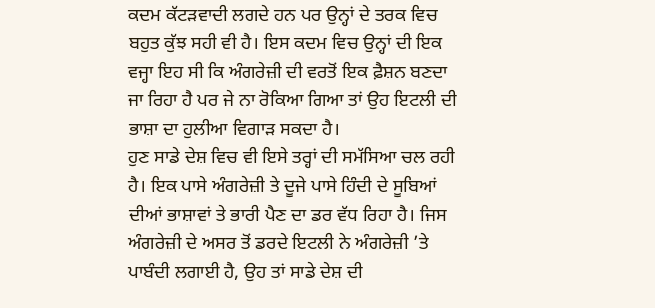ਕਦਮ ਕੱਟੜਵਾਦੀ ਲਗਦੇ ਹਨ ਪਰ ਉਨ੍ਹਾਂ ਦੇ ਤਰਕ ਵਿਚ ਬਹੁਤ ਕੁੱਝ ਸਹੀ ਵੀ ਹੈ। ਇਸ ਕਦਮ ਵਿਚ ਉਨ੍ਹਾਂ ਦੀ ਇਕ ਵਜ੍ਹਾ ਇਹ ਸੀ ਕਿ ਅੰਗਰੇਜ਼ੀ ਦੀ ਵਰਤੋਂ ਇਕ ਫ਼ੈਸ਼ਨ ਬਣਦਾ ਜਾ ਰਿਹਾ ਹੈ ਪਰ ਜੇ ਨਾ ਰੋਕਿਆ ਗਿਆ ਤਾਂ ਉਹ ਇਟਲੀ ਦੀ ਭਾਸ਼ਾ ਦਾ ਹੁਲੀਆ ਵਿਗਾੜ ਸਕਦਾ ਹੈ।
ਹੁਣ ਸਾਡੇ ਦੇਸ਼ ਵਿਚ ਵੀ ਇਸੇ ਤਰ੍ਹਾਂ ਦੀ ਸਮੱਸਿਆ ਚਲ ਰਹੀ ਹੈ। ਇਕ ਪਾਸੇ ਅੰਗਰੇਜ਼ੀ ਤੇ ਦੂਜੇ ਪਾਸੇ ਹਿੰਦੀ ਦੇ ਸੂਬਿਆਂ ਦੀਆਂ ਭਾਸ਼ਾਵਾਂ ਤੇ ਭਾਰੀ ਪੈਣ ਦਾ ਡਰ ਵੱਧ ਰਿਹਾ ਹੈ। ਜਿਸ ਅੰਗਰੇਜ਼ੀ ਦੇ ਅਸਰ ਤੋਂ ਡਰਦੇ ਇਟਲੀ ਨੇ ਅੰਗਰੇਜ਼ੀ ’ਤੇ ਪਾਬੰਦੀ ਲਗਾਈ ਹੈ, ਉਹ ਤਾਂ ਸਾਡੇ ਦੇਸ਼ ਦੀ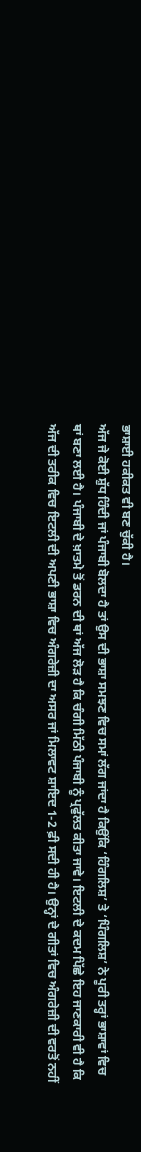ਭਾਸ਼ਾਈ ਹਕੀਕਤ ਵੀ ਬਣ ਚੁੱਕੀ ਹੈ।
ਅੱਜ ਜੇ ਕੋਈ ਸ਼ੁੱਧ ਹਿੰਦੀ ਜਾਂ ਪੰਜਾਬੀ ਬੋਲਦਾ ਹੈ ਤਾਂ ਉਸ ਦੀ ਭਾਸ਼ਾ ਸਮਝਣ ਵਿਚ ਸਮਾਂ ਲੱਗ ਜਾਂਦਾ ਹੈ ਕਿਉਂਕਿ ‘ਹਿੰਗਲਿਸ਼’ ਤੇ ‘ਪਿੰਗਲਿਸ਼’ ਨੇ ਪੂਰੀ ਤਰ੍ਹਾਂ ਭਾਸ਼ਾਵਾਂ ਵਿਚ ਥਾਂ ਬਣਾ ਲਈ ਹੈ। ਪੰਜਾਬੀ ਦੇ ਖ਼ਾਤਮੇ ਤੋਂ ਡਰਨ ਦੀ ਥਾਂ ਅੱਜ ਲੋੜ ਹੈ ਕਿ ਚੰਗੀ ਮਿੱਠੀ ਪੰਜਾਬੀ ਨੂੰ ਪ੍ਰਫੁੱਲਤ ਕੀਤਾ ਜਾਵੇ। ਇਟਲੀ ਦੇ ਕਦਮ ਪਿੱਛੇ ਇਹ ਜਾਣਕਾਰੀ ਵੀ ਹੈ ਕਿ ਅੱਜ ਦੀ ਤਰੀਕ ਵਿਚ ਇਟਲੀ ਦੀ ਅਪਣੀ ਭਾਸ਼ਾ ਵਿਚ ਅੰਗਰੇਜ਼ੀ ਦਾ ਅਸਰ ਜਾਂ ਮਿਲਾਵਟ ਸ਼ਾਇਦ 1-2 ਫ਼ੀ ਸਦੀ ਹੀ ਹੈ। ਉਨ੍ਹਾਂ ਦੇ ਗੀਤਾਂ ਵਿਚ ਅੰਗਰੇਜ਼ੀ ਦੀ ਵਰਤੋਂ ਨਹੀਂ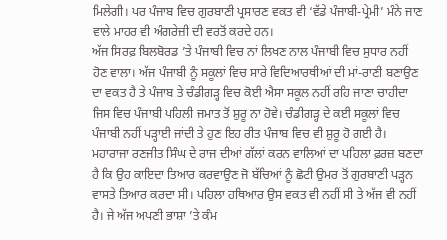ਮਿਲੇਗੀ। ਪਰ ਪੰਜਾਬ ਵਿਚ ਗੁਰਬਾਣੀ ਪ੍ਰਸਾਰਣ ਵਕਤ ਵੀ ‘ਵੱਡੇ ਪੰਜਾਬੀ-ਪ੍ਰੇਮੀ’ ਮੰਨੇ ਜਾਣ ਵਾਲੇ ਮਾਹਰ ਵੀ ਅੰਗਰੇਜ਼ੀ ਦੀ ਵਰਤੋਂ ਕਰਦੇ ਹਨ।
ਅੱਜ ਸਿਰਫ਼ ਬਿਲਬੋਰਡ ’ਤੇ ਪੰਜਾਬੀ ਵਿਚ ਨਾਂ ਲਿਖਣ ਨਾਲ ਪੰਜਾਬੀ ਵਿਚ ਸੁਧਾਰ ਨਹੀਂ ਹੋਣ ਵਾਲਾ। ਅੱਜ ਪੰਜਾਬੀ ਨੂੰ ਸਕੂਲਾਂ ਵਿਚ ਸਾਰੇ ਵਿਦਿਆਰਥੀਆਂ ਦੀ ਮਾਂ-ਰਾਣੀ ਬਣਾਉਣ ਦਾ ਵਕਤ ਹੈ ਤੇ ਪੰਜਾਬ ਤੇ ਚੰਡੀਗੜ੍ਹ ਵਿਚ ਕੋਈ ਐਸਾ ਸਕੂਲ ਨਹੀਂ ਰਹਿ ਜਾਣਾ ਚਾਹੀਦਾ ਜਿਸ ਵਿਚ ਪੰਜਾਬੀ ਪਹਿਲੀ ਜਮਾਤ ਤੋਂ ਸ਼ੁਰੂ ਨਾ ਹੋਵੇ। ਚੰਡੀਗੜ੍ਹ ਦੇ ਕਈ ਸਕੂਲਾਂ ਵਿਚ ਪੰਜਾਬੀ ਨਹੀਂ ਪੜ੍ਹਾਈ ਜਾਂਦੀ ਤੇ ਹੁਣ ਇਹ ਰੀਤ ਪੰਜਾਬ ਵਿਚ ਵੀ ਸ਼ੁਰੂ ਹੋ ਗਈ ਹੈ। ਮਹਾਰਾਜਾ ਰਣਜੀਤ ਸਿੰਘ ਦੇ ਰਾਜ ਦੀਆਂ ਗੱਲਾਂ ਕਰਨ ਵਾਲਿਆਂ ਦਾ ਪਹਿਲਾ ਫ਼ਰਜ਼ ਬਣਦਾ ਹੈ ਕਿ ਉਹ ਕਾਇਦਾ ਤਿਆਰ ਕਰਵਾਉਣ ਜੋ ਬੱਚਿਆਂ ਨੂੰ ਛੋਟੀ ਉਮਰ ਤੋਂ ਗੁਰਬਾਣੀ ਪੜ੍ਹਨ ਵਾਸਤੇ ਤਿਆਰ ਕਰਦਾ ਸੀ। ਪਹਿਲਾ ਹਥਿਆਰ ਉਸ ਵਕਤ ਵੀ ਨਹੀਂ ਸੀ ਤੇ ਅੱਜ ਵੀ ਨਹੀਂ ਹੈ। ਜੇ ਅੱਜ ਅਪਣੀ ਭਾਸ਼ਾ ’ਤੇ ਕੰਮ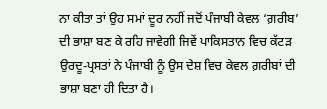ਨਾ ਕੀਤਾ ਤਾਂ ਉਹ ਸਮਾਂ ਦੂਰ ਨਹੀਂ ਜਦੋਂ ਪੰਜਾਬੀ ਕੇਵਲ ‘ਗ਼ਰੀਬ’ ਦੀ ਭਾਸ਼ਾ ਬਣ ਕੇ ਰਹਿ ਜਾਵੇਗੀ ਜਿਵੇਂ ਪਾਕਿਸਤਾਨ ਵਿਚ ਕੱਟੜ ਉਰਦੂ-ਪ੍ਰਸਤਾਂ ਨੇ ਪੰਜਾਬੀ ਨੂੰ ਉਸ ਦੇਸ਼ ਵਿਚ ਕੇਵਲ ਗ਼ਰੀਬਾਂ ਦੀ ਭਾਸ਼ਾ ਬਣਾ ਹੀ ਦਿਤਾ ਹੈ।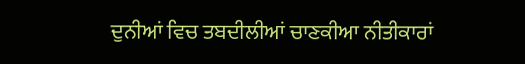ਦੁਨੀਆਂ ਵਿਚ ਤਬਦੀਲੀਆਂ ਚਾਣਕੀਆ ਨੀਤੀਕਾਰਾਂ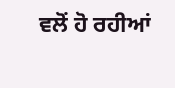ਵਲੋਂ ਹੋ ਰਹੀਆਂ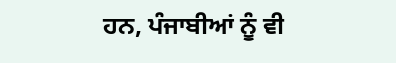ਹਨ, ਪੰਜਾਬੀਆਂ ਨੂੰ ਵੀ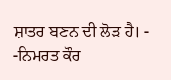ਸ਼ਾਤਰ ਬਣਨ ਦੀ ਲੋੜ ਹੈ। - -ਨਿਮਰਤ ਕੌਰ